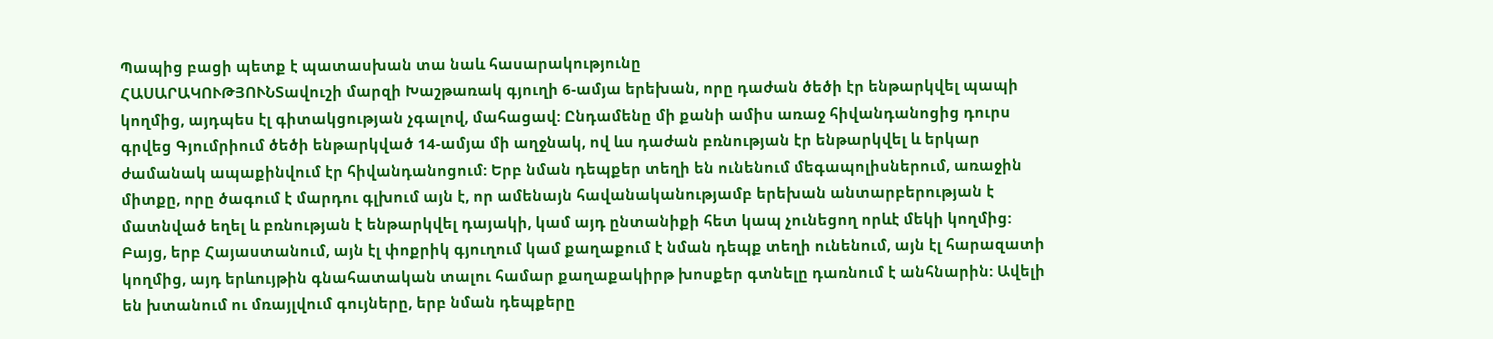Պապից բացի պետք է պատասխան տա նաև հասարակությունը
ՀԱՍԱՐԱԿՈՒԹՅՈՒՆՏավուշի մարզի Խաշթառակ գյուղի 6-ամյա երեխան, որը դաժան ծեծի էր ենթարկվել պապի կողմից, այդպես էլ գիտակցության չգալով, մահացավ: Ընդամենը մի քանի ամիս առաջ հիվանդանոցից դուրս գրվեց Գյումրիում ծեծի ենթարկված 14-ամյա մի աղջնակ, ով ևս դաժան բռնության էր ենթարկվել և երկար ժամանակ ապաքինվում էր հիվանդանոցում: Երբ նման դեպքեր տեղի են ունենում մեգապոլիսներում, առաջին միտքը, որը ծագում է մարդու գլխում այն է, որ ամենայն հավանականությամբ երեխան անտարբերության է մատնված եղել և բռնության է ենթարկվել դայակի, կամ այդ ընտանիքի հետ կապ չունեցող որևէ մեկի կողմից:
Բայց, երբ Հայաստանում, այն էլ փոքրիկ գյուղում կամ քաղաքում է նման դեպք տեղի ունենում, այն էլ հարազատի կողմից, այդ երևույթին գնահատական տալու համար քաղաքակիրթ խոսքեր գտնելը դառնում է անհնարին: Ավելի են խտանում ու մռայլվում գույները, երբ նման դեպքերը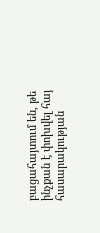բացահայտում են, թե ինչքան է փոխվել հայ հասարակության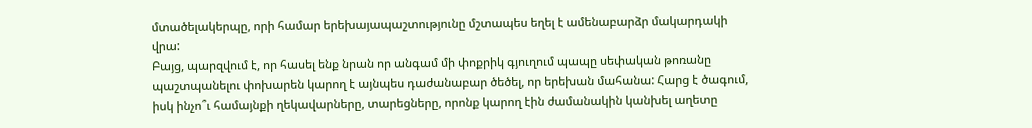մտածելակերպը, որի համար երեխայապաշտությունը մշտապես եղել է ամենաբարձր մակարդակի վրա:
Բայց, պարզվում է, որ հասել ենք նրան որ անգամ մի փոքրիկ գյուղում պապը սեփական թոռանը պաշտպանելու փոխարեն կարող է այնպես դաժանաբար ծեծել, որ երեխան մահանա: Հարց է ծագում, իսկ ինչո՞ւ համայնքի ղեկավարները, տարեցները, որոնք կարող էին ժամանակին կանխել աղետը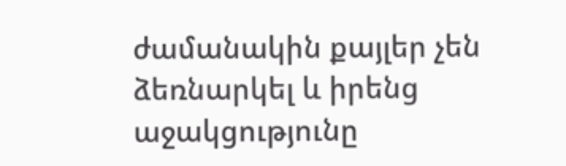ժամանակին քայլեր չեն ձեռնարկել և իրենց աջակցությունը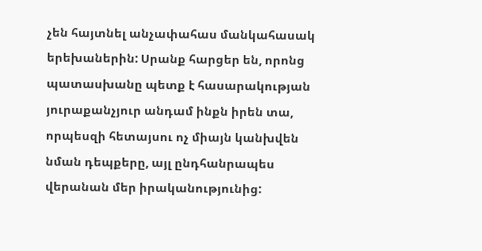չեն հայտնել անչափահաս մանկահասակ երեխաներին: Սրանք հարցեր են, որոնց պատասխանը պետք է հասարակության յուրաքանչյուր անդամ ինքն իրեն տա, որպեսզի հետայսու ոչ միայն կանխվեն նման դեպքերը, այլ ընդհանրապես վերանան մեր իրականությունից: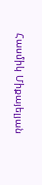Հասմիկ Միքայելյան